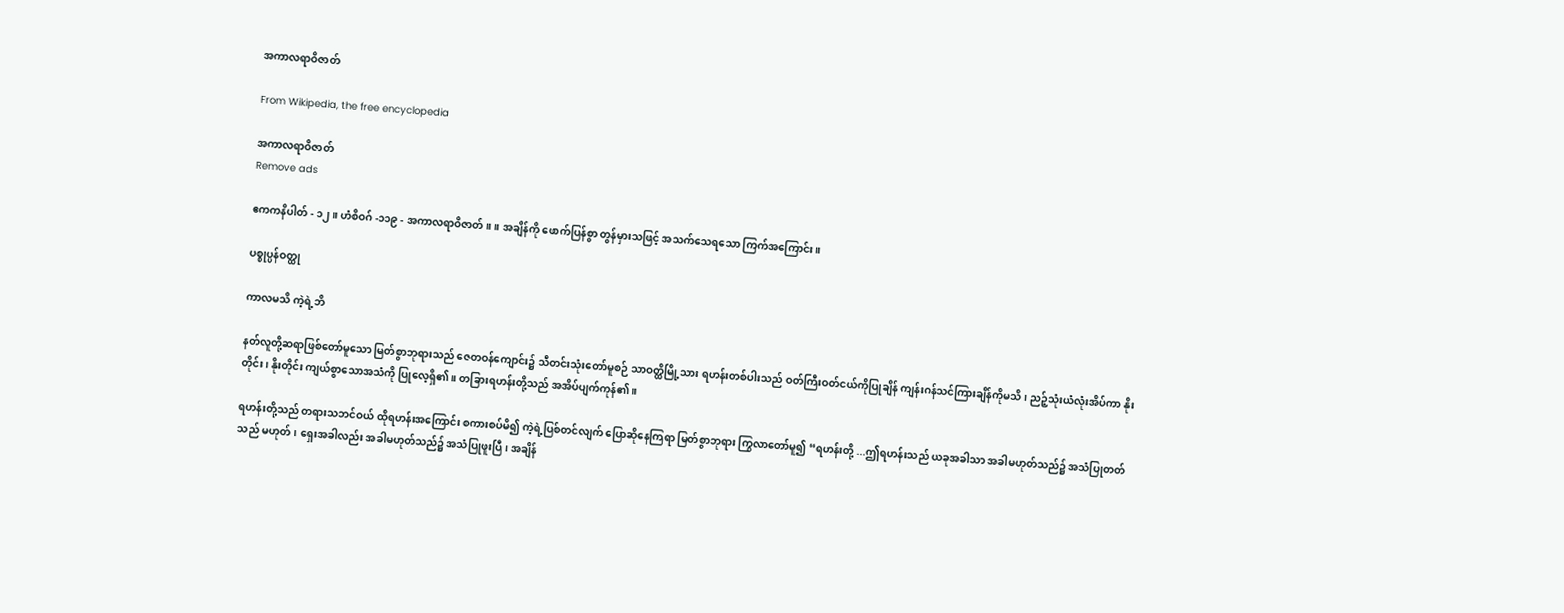အကာလရာဝိဇာတ်

From Wikipedia, the free encyclopedia

အကာလရာဝိဇာတ်
Remove ads

ဧကကနိပါတ် - ၁၂။ ဟံစိဝဂ် -၁၁၉ - အကာလရာဝိဇာတ်။ ။ အချိန်ကို ဖောက်ပြန်စွာ တွန်မှားသဖြင့် အသက်သေရသော ကြက်အကြောင်း။

ပစ္စုပ္ပန်ဝတ္ထု

ကာလမသိ ကဲ့ရဲ့ဘိ

နတ်လူတို့ဆရာဖြစ်တော်မူသော မြတ်စွာဘုရားသည် ဇေတဝန်ကျောင်း၌ သီတင်းသုံးတော်မူစဉ် သာဝတ္ထိမြို့သား ရဟန်းတစ်ပါးသည် ဝတ်ကြီးဝတ်ငယ်ကိုပြုချိန် ကျန်းဂန်သင်ကြားချိန်ကိုမသိ၊ ညဉ့်သုံးယံလုံးအိပ်ကာ နိုးတိုင်း၊ နိုးတိုင်း ကျယ်စွာသောအသံကို ပြုလေ့ရှိ၏။ တခြားရဟန်းတို့သည် အအိပ်ပျက်ကုန်၏။

ရဟန်းတို့သည် တရားသဘင်ဝယ် ထိုရဟန်းအကြောင်း စကားစပ်မိ၍ ကဲ့ရဲ့ပြစ်တင်လျက် ပြောဆိုနေကြရာ မြတ်စွာဘုရား ကြွလာတော်မူ၍ “ရဟန်းတို့ ...ဤရဟန်းသည် ယခုအခါသာ အခါမဟုတ်သည်၌ အသံပြုတတ်သည် မဟုတ်၊ ရှေးအခါလည်း အခါမဟုတ်သည်၌ အသံပြုဖူးပြီ၊ အချိန်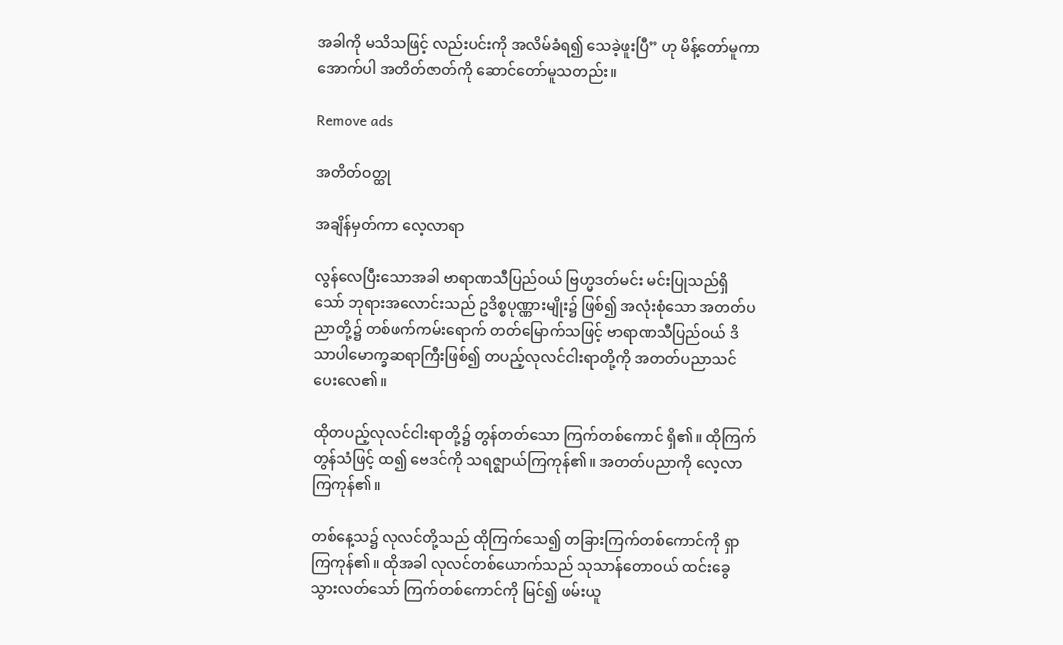အခါကို မသိသဖြင့် လည်းပင်းကို အလိမ်ခံရ၍ သေခဲ့ဖူးပြီ” ဟု မိန့်တော်မူကာ အောက်ပါ အတိတ်ဇာတ်ကို ဆောင်တော်မူသတည်း။

Remove ads

အတိတ်ဝတ္ထု

အချိန်မှတ်ကာ လေ့လာရာ

လွန်လေပြီးသောအခါ ဗာရာဏသီပြည်ဝယ် ဗြဟ္မဒတ်မင်း မင်းပြုသည်ရှိသော် ဘုရားအလောင်းသည် ဥဒိစ္စပုဏ္ဏားမျိုး၌ ဖြစ်၍ အလုံးစုံသော အတတ်ပညာတို့၌ တစ်ဖက်ကမ်းရောက် တတ်မြောက်သဖြင့် ဗာရာဏသီပြည်ဝယ် ဒိသာပါမောက္ခဆရာကြီးဖြစ်၍ တပည့်လုလင်ငါးရာတို့ကို အတတ်ပညာသင်ပေးလေ၏။

ထိုတပည့်လုလင်ငါးရာတို့၌ တွန်တတ်သော ကြက်တစ်ကောင် ရှိ၏။ ထိုကြက်တွန်သံဖြင့် ထ၍ ဗေဒင်ကို သရဇ္ဈာယ်ကြကုန်၏။ အတတ်ပညာကို လေ့လာကြကုန်၏။

တစ်နေ့သ၌ လုလင်တို့သည် ထိုကြက်သေ၍ တခြားကြက်တစ်ကောင်ကို ရှာကြကုန်၏။ ထိုအခါ လုလင်တစ်ယောက်သည် သုသာန်တောဝယ် ထင်းခွေသွားလတ်သော် ကြက်တစ်ကောင်ကို မြင်၍ ဖမ်းယူ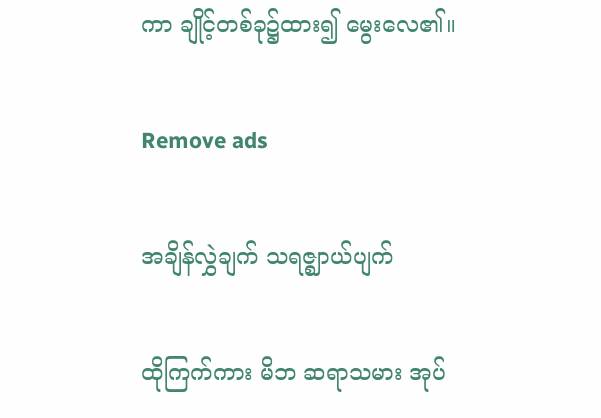ကာ ချိုင့်တစ်ခု၌ထား၍ မွေးလေ၏။

Remove ads

အချိန်လွှဲချက် သရဇ္ဈာယ်ပျက်

ထိုကြက်ကား မိဘ ဆရာသမား အုပ်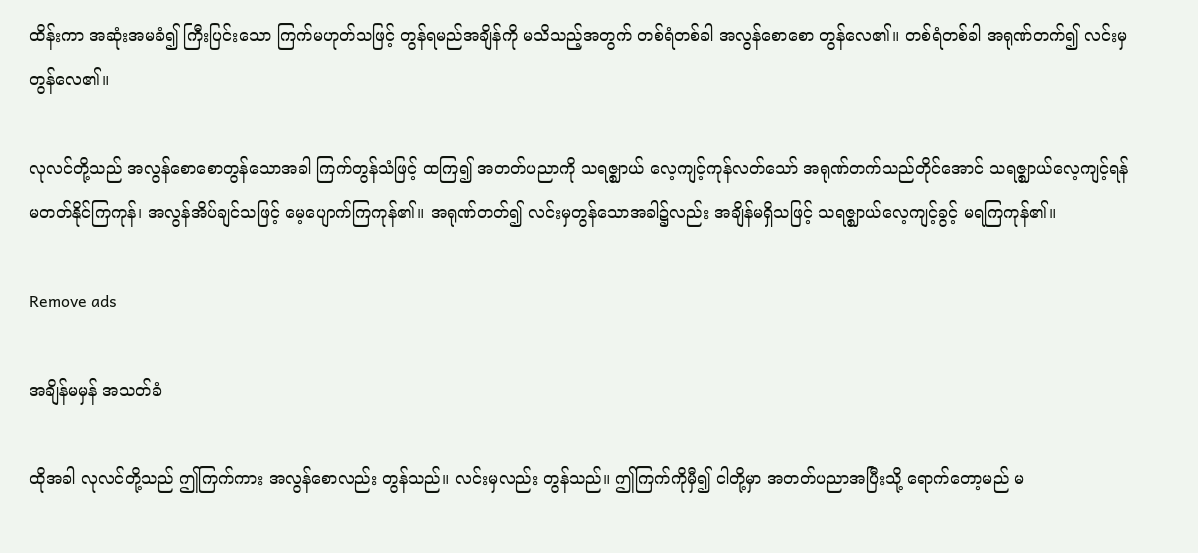ထိန်းကာ အဆုံးအမခံ၍ ကြီးပြင်းသော ကြက်မဟုတ်သဖြင့် တွန်ရမည်အချိန်ကို မသိသည့်အတွက် တစ်ရံတစ်ခါ အလွန်စောစော တွန်လေ၏။ တစ်ရံတစ်ခါ အရုဏ်တက်၍ လင်းမှတွန်လေ၏။

လုလင်တို့သည် အလွန်စောစောတွန်သောအခါ ကြက်တွန်သံဖြင့် ထကြ၍ အတတ်ပညာကို သရဇ္ဈာယ် လေ့ကျင့်ကုန်လတ်သော် အရုဏ်တက်သည်တိုင်အောင် သရဇ္ဈာယ်လေ့ကျင့်ရန် မတတ်နိုင်ကြကုန်၊ အလွန်အိပ်ချင်သဖြင့် မေ့ပျောက်ကြကုန်၏။ အရုဏ်တတ်၍ လင်းမှတွန်သောအခါ၌လည်း အချိန်မရှိသဖြင့် သရဇ္ဈာယ်လေ့ကျင့်ခွင့် မရကြကုန်၏။

Remove ads

အချိန်မမှန် အသတ်ခံ

ထိုအခါ လုလင်တို့သည် ဤကြက်ကား အလွန်စောလည်း တွန်သည်။ လင်းမှလည်း တွန်သည်။ ဤကြက်ကိုမှီ၍ ငါတို့မှာ အတတ်ပညာအပြီးသို့ ရောက်တော့မည် မ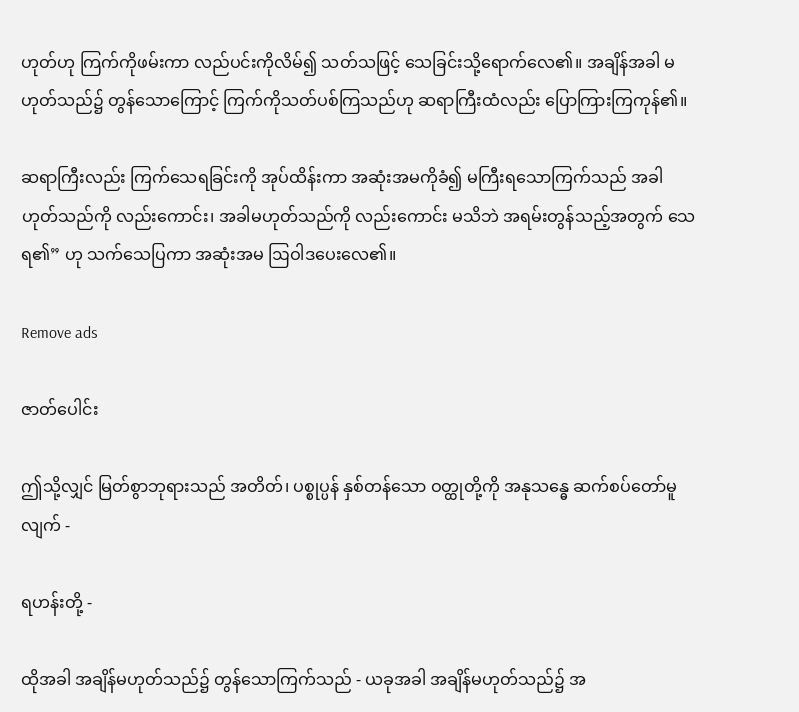ဟုတ်ဟု ကြက်ကိုဖမ်းကာ လည်ပင်းကိုလိမ်၍ သတ်သဖြင့် သေခြင်းသို့ရောက်လေ၏။ အချိန်အခါ မဟုတ်သည်၌ တွန်သောကြောင့် ကြက်ကိုသတ်ပစ်ကြသည်ဟု ဆရာကြီးထံလည်း ပြောကြားကြကုန်၏။

ဆရာကြီးလည်း ကြက်သေရခြင်းကို အုပ်ထိန်းကာ အဆုံးအမကိုခံ၍ မကြီးရသောကြက်သည် အခါဟုတ်သည်ကို လည်းကောင်း၊ အခါမဟုတ်သည်ကို လည်းကောင်း မသိဘဲ အရမ်းတွန်သည့်အတွက် သေရ၏” ဟု သက်သေပြကာ အဆုံးအမ ဩဝါဒပေးလေ၏။

Remove ads

ဇာတ်ပေါင်း

ဤသို့လျှင် မြတ်စွာဘုရားသည် အတိတ်၊ ပစ္စုပ္ပန် နှစ်တန်သော ဝတ္ထုတို့ကို အနုသန္ဓေ ဆက်စပ်တော်မူလျက် -

ရဟန်းတို့ -

ထိုအခါ အချိန်မဟုတ်သည်၌ တွန်သောကြက်သည် - ယခုအခါ အချိန်မဟုတ်သည်၌ အ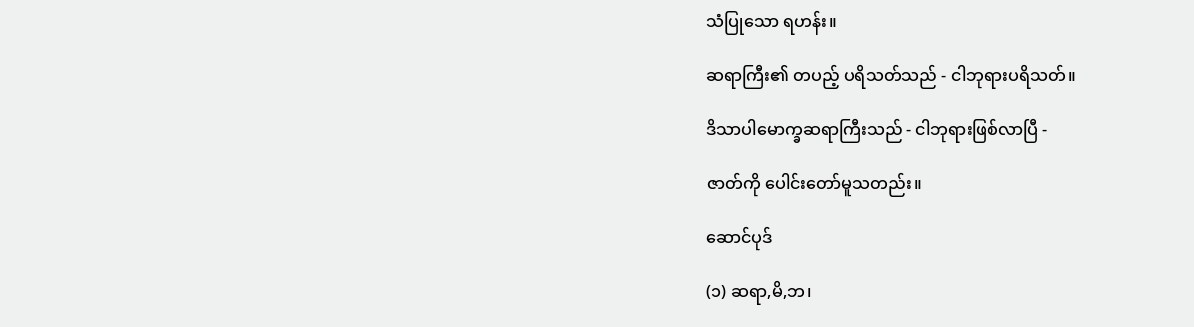သံပြုသော ရဟန်း။

ဆရာကြီး၏ တပည့် ပရိသတ်သည် - ငါဘုရားပရိသတ်။

ဒိသာပါမောက္ခဆရာကြီးသည် - ငါဘုရားဖြစ်လာပြီ -

ဇာတ်ကို ပေါင်းတော်မူသတည်း။

ဆောင်ပုဒ်

(၁) ဆရာ,မိ,ဘ၊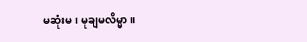မဆုံးမ၊ မုချမလိမ္မာ။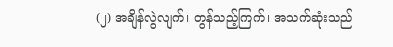(၂) အချိန်လွဲလျက်၊ တွန်သည့်ကြက်၊ အသက်ဆုံးသည်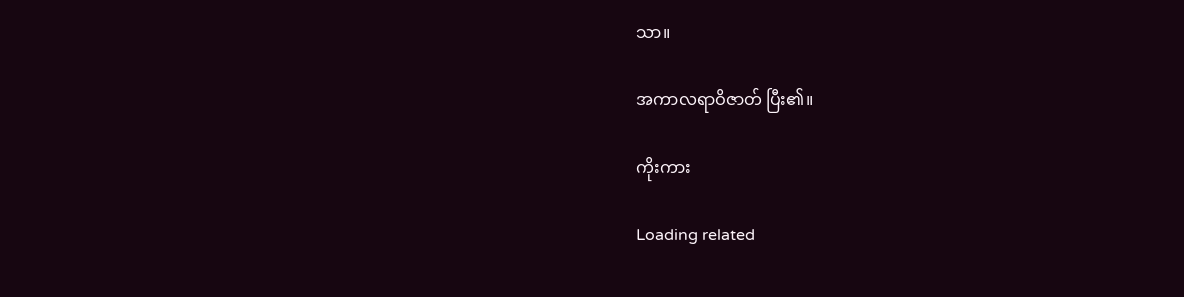သာ။

အကာလရာဝိဇာတ် ပြီး၏။

ကိုးကား

Loading related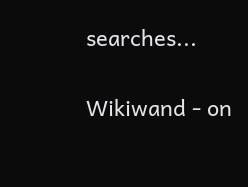searches...

Wikiwand - on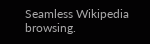Seamless Wikipedia browsing.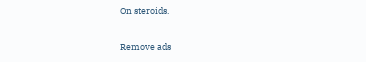On steroids.

Remove ads